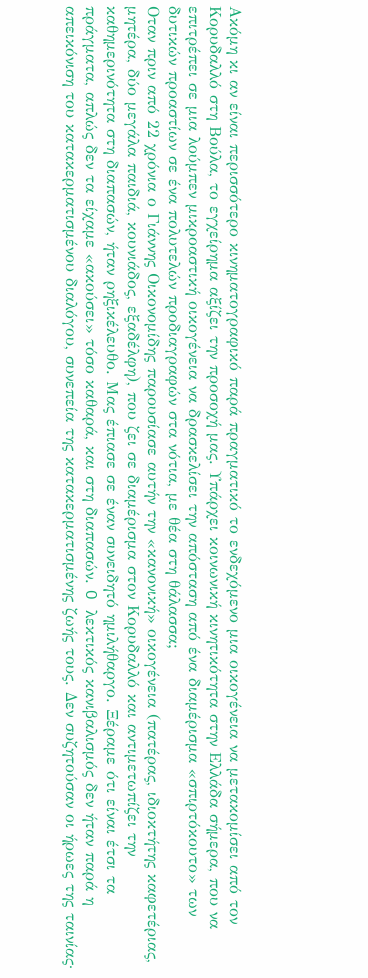Ακόμη κι αν είναι περισσότερο κινηματογραφικό παρά πραγματικό το ενδεχόμενο μια οικογένεια να μετακομίσει από τον Κορυδαλλό στη Βούλα, το εγχείρημα αξίζει την προσοχή μας. Υπάρχει κοινωνική κινητικότητα στην Ελλάδα σήμερα, που να επιτρέπει σε μια λούμπεν μικροαστική οικογένεια να δρασκελίσει την απόσταση από ένα διαμέρισμα «σπιρτόκουτο» των δυτικών προαστίων σε ένα πολυτελών προδιαγραφών στα νότια, με θέα στη θάλασσα;
Oταν πριν από 22 χρόνια ο Γιάννης Οικονομίδης παρουσίασε αυτήν την «κανονική» οικογένεια (πατέρας, ιδιοκτήτης καφετέριας, μητέρα, δύο μεγάλα παιδιά, κουνιάδος, εξαδέλφη), που ζει σε διαμέρισμα στον Κορυδαλλό και αντιμετωπίζει την καθημερινότητα στη διαπασών, ήταν ρηξικέλευθο. Μας έπιασε σε έναν συνειδητό ημιλήθαργο. Ξέραμε ότι είναι έτσι τα πράγματα, απλώς δεν τα είχαμε «ακούσει» τόσο καθαρά, και στη διαπασών. O λεκτικός κανιβαλισμός δεν ήταν παρά η απεικόνιση του κατακερματισμένου διαλόγου, συνεπεία της κατακερματισμένης ζωής τους. Δεν συζητούσαν οι ήρωες της ταινίας·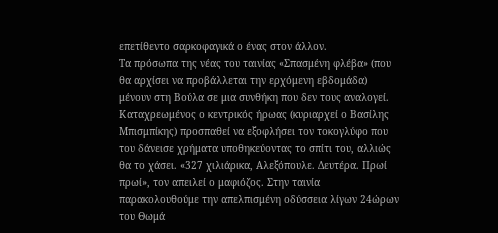επετίθεντο σαρκοφαγικά ο ένας στον άλλον.
Τα πρόσωπα της νέας του ταινίας «Σπασμένη φλέβα» (που θα αρχίσει να προβάλλεται την ερχόμενη εβδομάδα) μένουν στη Βούλα σε μια συνθήκη που δεν τους αναλογεί. Καταχρεωμένος ο κεντρικός ήρωας (κυριαρχεί ο Βασίλης Μπισμπίκης) προσπαθεί να εξοφλήσει τον τοκογλύφο που του δάνεισε χρήματα υποθηκεύοντας το σπίτι του, αλλιώς θα το χάσει. «327 χιλιάρικα, Αλεξόπουλε. Δευτέρα. Πρωί πρωί», τον απειλεί ο μαφιόζος. Στην ταινία παρακολουθούμε την απελπισμένη οδύσσεια λίγων 24ώρων του Θωμά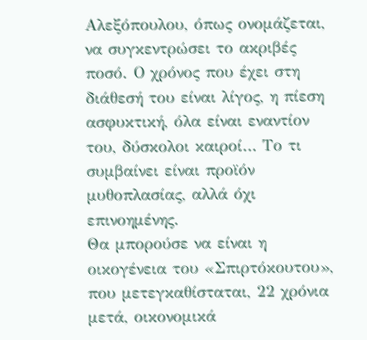Αλεξόπουλου, όπως ονομάζεται, να συγκεντρώσει το ακριβές ποσό. Ο χρόνος που έχει στη διάθεσή του είναι λίγος, η πίεση ασφυκτική, όλα είναι εναντίον του, δύσκολοι καιροί… Το τι συμβαίνει είναι προϊόν μυθοπλασίας, αλλά όχι επινοημένης.
Θα μπορούσε να είναι η οικογένεια του «Σπιρτόκουτου», που μετεγκαθίσταται, 22 χρόνια μετά, οικονομικά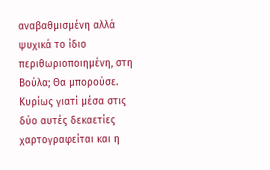αναβαθμισμένη αλλά ψυχικά το ίδιο περιθωριοποιημένη, στη Βούλα; Θα μπορούσε. Κυρίως γιατί μέσα στις δύο αυτές δεκαετίες χαρτογραφείται και η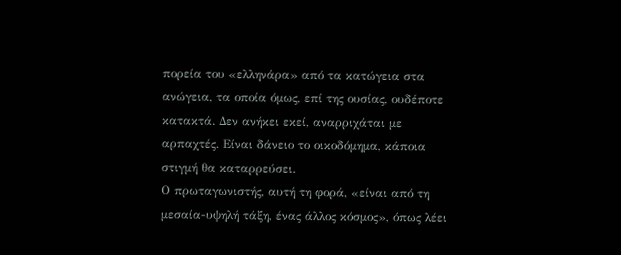πορεία του «ελληνάρα» από τα κατώγεια στα ανώγεια, τα οποία όμως, επί της ουσίας, ουδέποτε κατακτά. Δεν ανήκει εκεί, αναρριχάται με αρπαχτές. Είναι δάνειο το οικοδόμημα, κάποια στιγμή θα καταρρεύσει.
Ο πρωταγωνιστής, αυτή τη φορά, «είναι από τη μεσαία-υψηλή τάξη, ένας άλλος κόσμος», όπως λέει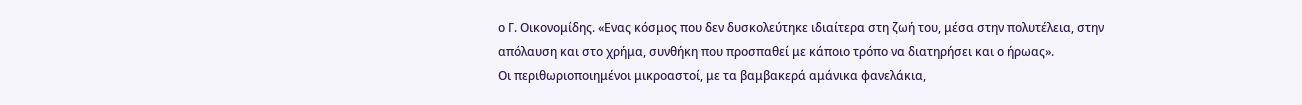ο Γ. Οικονομίδης. «Ενας κόσμος που δεν δυσκολεύτηκε ιδιαίτερα στη ζωή του, μέσα στην πολυτέλεια, στην απόλαυση και στο χρήμα, συνθήκη που προσπαθεί με κάποιο τρόπο να διατηρήσει και ο ήρωας».
Οι περιθωριοποιημένοι μικροαστοί, με τα βαμβακερά αμάνικα φανελάκια,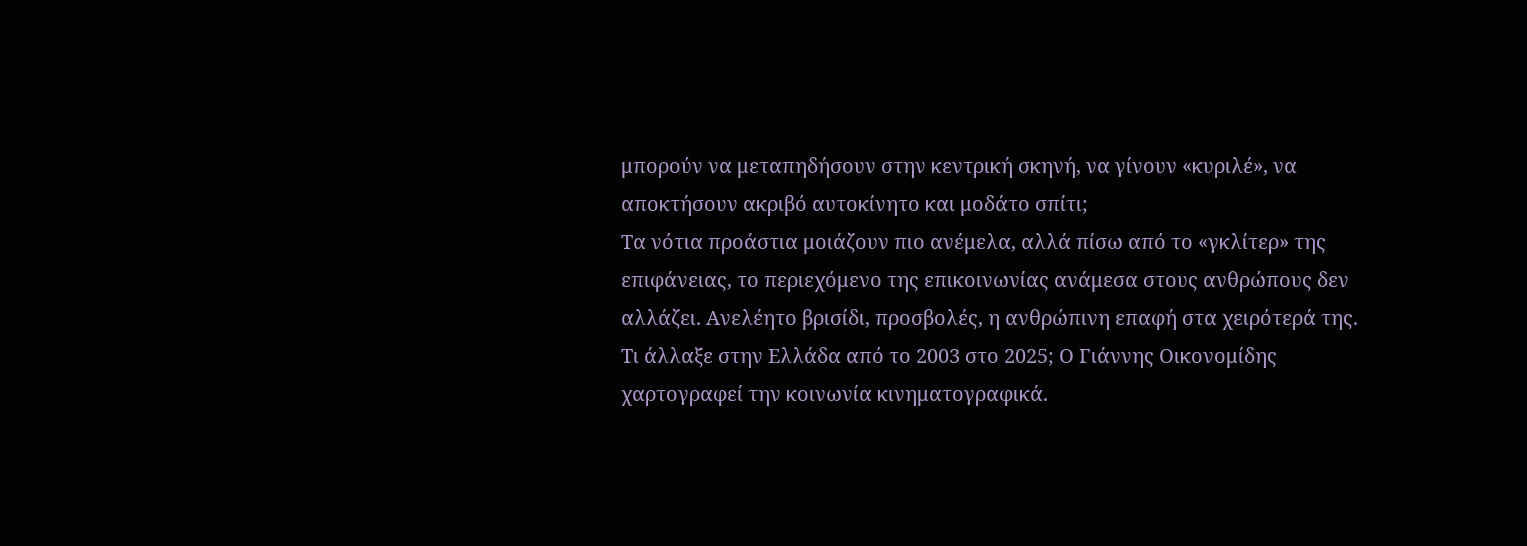μπορούν να μεταπηδήσουν στην κεντρική σκηνή, να γίνουν «κυριλέ», να αποκτήσουν ακριβό αυτοκίνητο και μοδάτο σπίτι;
Τα νότια προάστια μοιάζουν πιο ανέμελα, αλλά πίσω από το «γκλίτερ» της επιφάνειας, το περιεχόμενο της επικοινωνίας ανάμεσα στους ανθρώπους δεν αλλάζει. Ανελέητο βρισίδι, προσβολές, η ανθρώπινη επαφή στα χειρότερά της.
Τι άλλαξε στην Ελλάδα από το 2003 στο 2025; Ο Γιάννης Οικονομίδης χαρτογραφεί την κοινωνία κινηματογραφικά.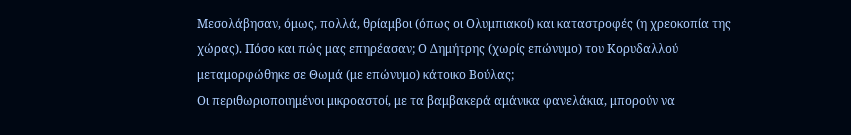Μεσολάβησαν, όμως, πολλά, θρίαμβοι (όπως οι Ολυμπιακοί) και καταστροφές (η χρεοκοπία της χώρας). Πόσο και πώς μας επηρέασαν; Ο Δημήτρης (χωρίς επώνυμο) του Κορυδαλλού μεταμορφώθηκε σε Θωμά (με επώνυμο) κάτοικο Βούλας;
Οι περιθωριοποιημένοι μικροαστοί, με τα βαμβακερά αμάνικα φανελάκια, μπορούν να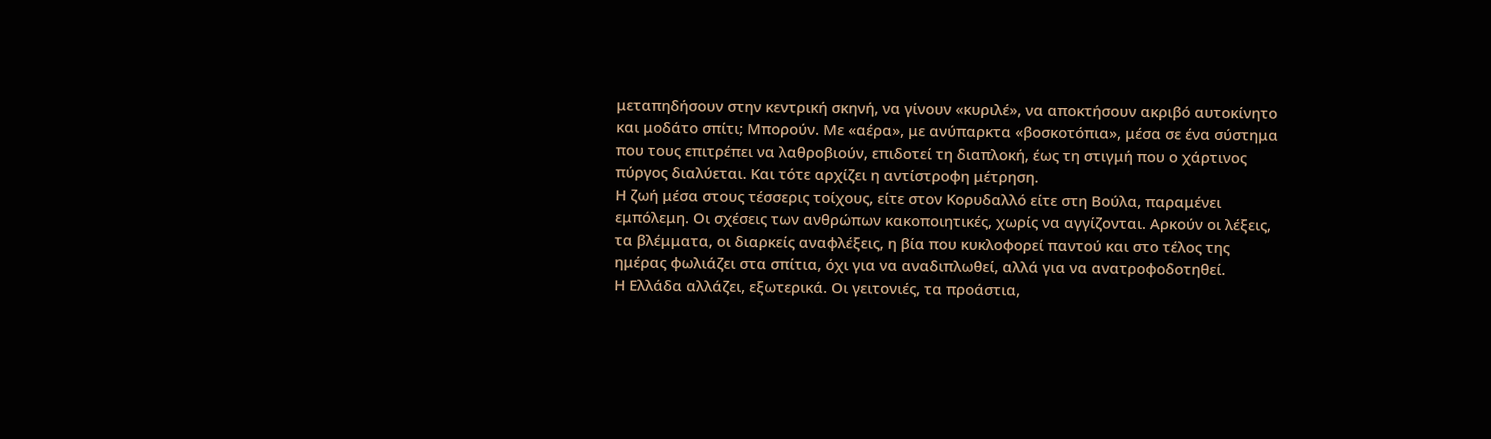μεταπηδήσουν στην κεντρική σκηνή, να γίνουν «κυριλέ», να αποκτήσουν ακριβό αυτοκίνητο και μοδάτο σπίτι; Μπορούν. Με «αέρα», με ανύπαρκτα «βοσκοτόπια», μέσα σε ένα σύστημα που τους επιτρέπει να λαθροβιούν, επιδοτεί τη διαπλοκή, έως τη στιγμή που ο χάρτινος πύργος διαλύεται. Και τότε αρχίζει η αντίστροφη μέτρηση.
Η ζωή μέσα στους τέσσερις τοίχους, είτε στον Κορυδαλλό είτε στη Βούλα, παραμένει εμπόλεμη. Οι σχέσεις των ανθρώπων κακοποιητικές, χωρίς να αγγίζονται. Αρκούν οι λέξεις, τα βλέμματα, οι διαρκείς αναφλέξεις, η βία που κυκλοφορεί παντού και στο τέλος της ημέρας φωλιάζει στα σπίτια, όχι για να αναδιπλωθεί, αλλά για να ανατροφοδοτηθεί.
Η Ελλάδα αλλάζει, εξωτερικά. Οι γειτονιές, τα προάστια,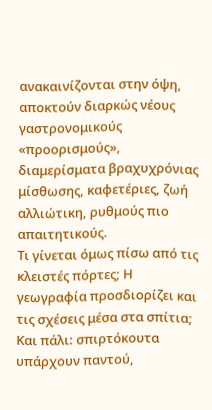ανακαινίζονται στην όψη, αποκτούν διαρκώς νέους γαστρονομικούς «προορισμούς», διαμερίσματα βραχυχρόνιας μίσθωσης, καφετέριες, ζωή αλλιώτικη, ρυθμούς πιο απαιτητικούς.
Τι γίνεται όμως πίσω από τις κλειστές πόρτες; Η γεωγραφία προσδιορίζει και τις σχέσεις μέσα στα σπίτια; Και πάλι: σπιρτόκουτα υπάρχουν παντού,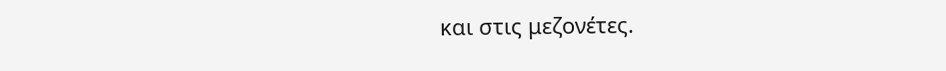και στις μεζονέτες.